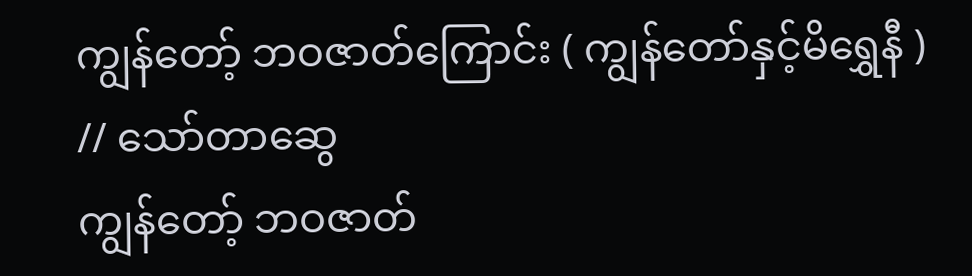ကျွန်တော့် ဘဝဇာတ်ကြောင်း ( ကျွန်တော်နှင့်မိရွှေနီ ) // သော်တာဆွေ
ကျွန်တော့် ဘဝဇာတ်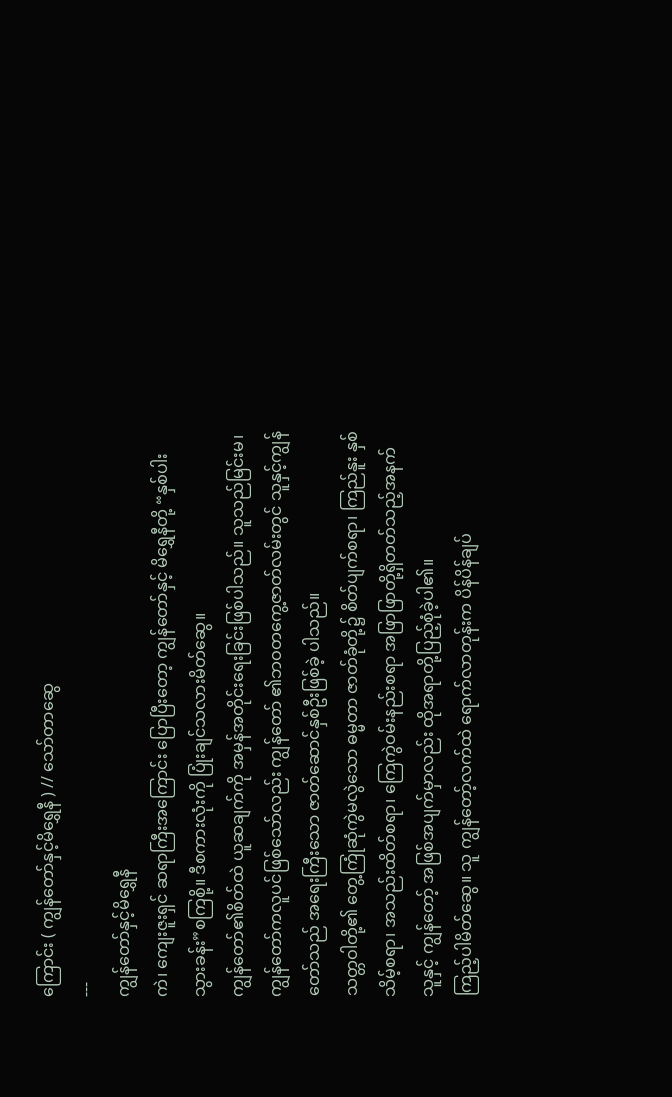ကြောင်း ( ကျွန်တော်နှင့်မိရွှေနီ ) // သော်တာဆွေ
---
ကျွန်တော်နှင့်မိရွှေနီ
ကဲ၊ ကျေးဇူးရှင် ဆရာကြီးအကြောင်း ပြောပြီးတော့ ကျွန်တော်နှင့် မိရွှေနီတို့ “နှစ်ပါး သွားခန်း”စကြစို့။ ဒီစကားလုံးကို ပြုံးချင်သလားမိတ်ဆွေ။
ကျွန်တော်၏စိတ်ထဲ ယူဆချက်ကို အမှန်အတိုင်းရေးခြင်းဖြစ်ပါသည်။ သူသည်မြင်းမ၊ ကျွန်တော်ကလူပင်ဖြစ်သော်လည်း ကျွန်တော် ၏ဘဝတကွေ့ဇာတ်လမ်းတွင် သူနှင့်ကျွန်တော်သည် အရေးကြီးသော ဇာတ်ဆောင်နှစ်ဦးဖြစ်ခဲ့ ပါသည်။
သတ္တဝါတို့၏ တွေ့ကြုံဆုံကွဲမလွဲသော ဓမ္မတာ ဇာတ်ခုံတို့၌ စိတ်ပျက်စရာ၊ ကြည်နူး နှစ်သိမ့်စရာ၊ အသည်းထိတ်စရာ၊ ကြေကွဲဝမ်းနည်းစရာ အဖြာဖြာတို့ရှိတတ်သည့်အနက်သူနှင့် ကျွန်တော့် အဖြစ်အပျက်မှာလည်း ထိုအရာတို့ပြည့်စုံခဲ့ပါ၏။
ကြည့်ပါမိတ်ဆွေ။ သူ ကျွန်တော့်လက်ထဲ ရောက်လာတုန်းက ပိန်ပိန်ချပ်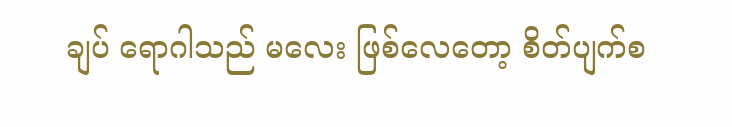ချပ် ရောဂါသည် မလေး ဖြစ်လေတော့ စိတ်ပျက်စ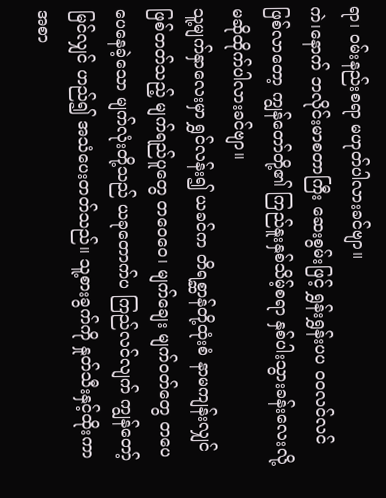ရာ၊ ဝမ်းနည်းစရာ မဟုတ်ပါလားခင်ဗျာ။
ကဲ၊နောက် ဘလိုင်းမာစတာကြီး ဆေးစွမ်းဖြင့် ရွှန်းရွှန်းပပ ဝဝလင်လင်ဖြစ်လာတော့ ကျွန်တော်တို့၏ ကြည်နူးနှစ်သိမ့်စရာ နှစ်ပါးသွားခန်းလေးလို့ မဆိုထိုက်ပါလားခင်ဗျာ။
သူ့မျက်နှာလေးမှာ ရွှင်လန်း၍ ယခင်က တိရစ္ဆာန်တို့ထုံးစံ နာမကျန်းလျှင် ဖြစ်တတ်သည့် မျက်ရည်ပူတွေ တဝေဝေ၊ မျက်ချေး မျက်ဝတ်တွေ တပေပေနေခဲ့သော မျက်လုံးတို့သည် ယခုတောက်ပ ကြည်လင်လျက် ကျွန်တော့်မြင်လျှင် ဟည်၍ အသံပေးတတ်သည်။ သူ့စားခွက်ကို နှုတ်သီးနှင့်ထိုးကာ အစာ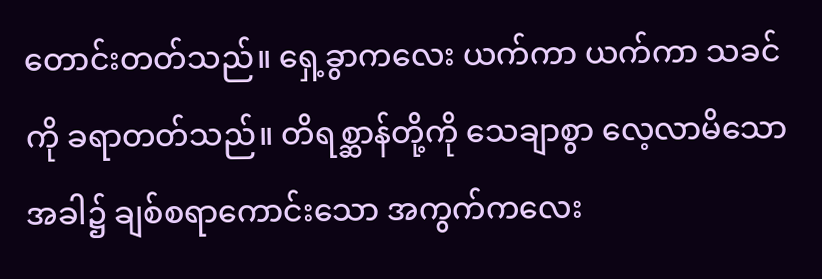တောင်းတတ်သည်။ ရှေ့ခွာကလေး ယက်ကာ ယက်ကာ သခင်ကို ခရာတတ်သည်။ တိရစ္ဆာန်တို့ကို သေချာစွာ လေ့လာမိသောအခါ၌ ချစ်စရာကောင်းသော အကွက်ကလေး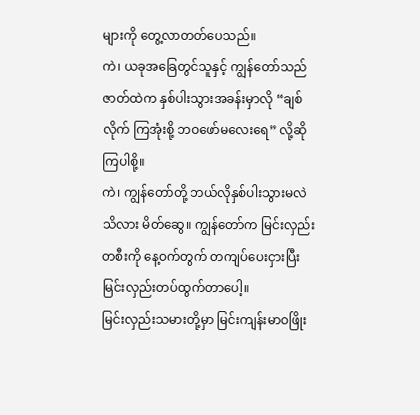များကို တွေ့လာတတ်ပေသည်။
ကဲ၊ ယခုအခြေတွင်သူနှင့် ကျွန်တော်သည် ဇာတ်ထဲက နှစ်ပါးသွားအခန်းမှာလို “ချစ်လိုက် ကြအုံးစို့ ဘဝဖော်မလေးရေ” လို့ဆိုကြပါစို့။
ကဲ၊ ကျွန်တော်တို့ ဘယ်လိုနှစ်ပါးသွားမလဲ သိလား မိတ်ဆွေ။ ကျွန်တော်က မြင်းလှည်း တစီးကို နေ့ဝက်တွက် တကျပ်ပေးငှားပြီး မြင်းလှည်းတပ်ထွက်တာပေါ့။
မြင်းလှည်းသမားတို့မှာ မြင်းကျန်းမာဝဖြိုး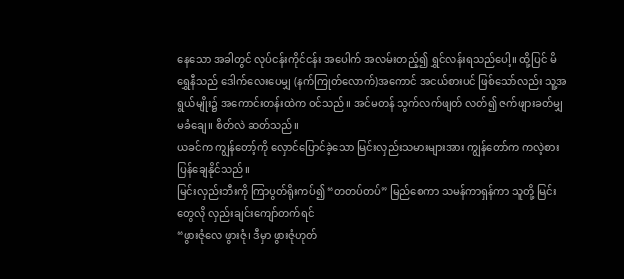နေသော အခါတွင် လုပ်ငန်းကိုင်ငန်း အပေါက် အလမ်းတည့်၍ ရွှင်လန်းရသည်ပေါ့။ ထို့ပြင် မိရွှေနီသည် ဒေါက်လေးပေမျှ (နက်ကြုတ်လောက်)အကောင် အငယ်စားပင် ဖြစ်သော်လည်း သူ့အရွယ်မျိုး၌ အကောင်းတန်းထဲက ဝင်သည်။ အင်မတန် သွက်လက်ဖျတ် လတ်၍ ဇက်ဖျားခတ်မျှ မခံချေ။ စိတ်လဲ ဆတ်သည်။
ယခင်က ကျွန်တော့်ကို လှောင်ပြောင်ခဲ့သော မြင်းလှည်းသမားများအား ကျွန်တော်က ကလဲ့စားပြန်ချေနိုင်သည်။
မြင်းလှည်းဘီးကို ကြာပွတ်ရိုးကပ်၍ “တတပ်တပ်” မြည်စေကာ သမန်ကာရှန်ကာ သူတို့ မြင်းတွေလို လှည်းချင်းကျော်တက်ရင်
“ဖွားဇုံလေ ဖွားဇုံ၊ ဒီမှာ ဖွားဇုံဟုတ်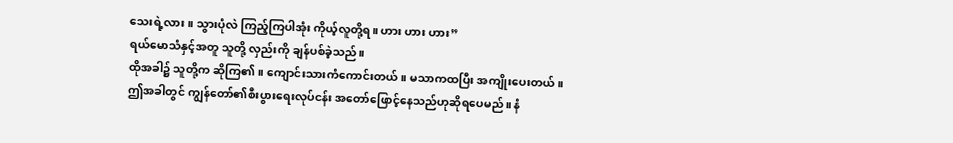သေးရဲ့လား။ သွားပုံလဲ ကြည့်ကြပါအုံး ကိုယ့်လူတို့ရ။ ဟား ဟား ဟား”
ရယ်မောသံနှင့်အတူ သူတို့ လှည်းကို ချန်ပစ်ခဲ့သည်။
ထိုအခါ၌ သူတို့က ဆိုကြ၏။ ကျောင်းသားကံကောင်းတယ်။ မသာကထပြီး အကျိုးပေးတယ်။
ဤအခါတွင် ကျွန်တော်၏စီးပွားရေးလုပ်ငန်း အတော်ဖြောင့်နေသည်ဟုဆိုရပေမည်။ နံ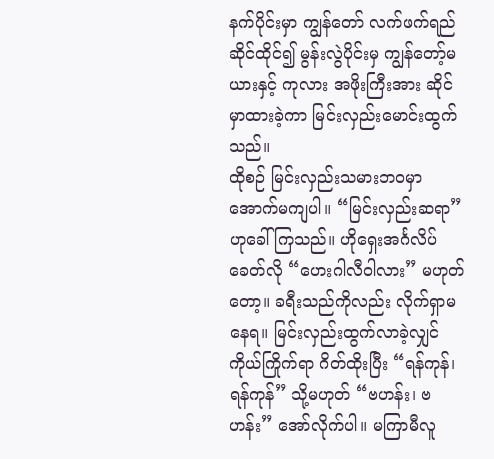နက်ပိုင်းမှာ ကျွန်တော် လက်ဖက်ရည်ဆိုင်ထိုင်၍ မွန်းလွဲပိုင်းမှ ကျွန်တော့်မယားနှင့် ကုလား အဖိုးကြီးအား ဆိုင်မှာထားခဲ့ကာ မြင်းလှည်းမောင်းထွက်သည်။
ထိုစဉ် မြင်းလှည်းသမားဘဝမှာ အောက်မကျပါ။ “မြင်းလှည်းဆရာ”ဟုခေါ်ကြသည်။ ဟိုရှေးအင်္ဂလိပ်ခေတ်လို “ဟေးဂါလီဝါလား” မဟုတ်တော့။ ခရီးသည်ကိုလည်း လိုက်ရှာမနေရ။ မြင်းလှည်းထွက်လာခဲ့လျှင် ကိုယ်ကြိုက်ရာ ဂိတ်ထိုးပြီး “ရန်ကုန်၊ ရန်ကုန်” သို့မဟုတ် “ဗဟန်း၊ ဗဟန်း” အော်လိုက်ပါ။ မကြာမီလူ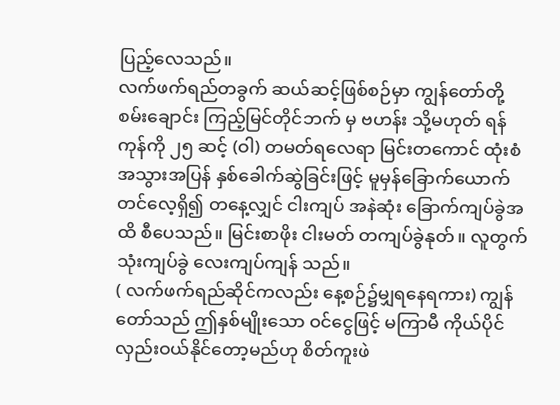ပြည့်လေသည်။
လက်ဖက်ရည်တခွက် ဆယ်ဆင့်ဖြစ်စဉ်မှာ ကျွန်တော်တို့ စမ်းချောင်း ကြည့်မြင်တိုင်ဘက် မှ ဗဟန်း သို့မဟုတ် ရန်ကုန်ကို ၂၅ ဆင့် (ဝါ) တမတ်ရလေရာ မြင်းတကောင် ထုံးစံအသွားအပြန် နှစ်ခေါက်ဆွဲခြင်းဖြင့် မူမှန်ခြောက်ယောက် တင်လေ့ရှိ၍ တနေ့လျှင် ငါးကျပ် အနဲဆုံး ခြောက်ကျပ်ခွဲအထိ စီပေသည်။ မြင်းစာဖိုး ငါးမတ် တကျပ်ခွဲနုတ်။ လူတွက် သုံးကျပ်ခွဲ လေးကျပ်ကျန် သည်။
( လက်ဖက်ရည်ဆိုင်ကလည်း နေ့စဉ်၌မျှရနေရကား) ကျွန်တော်သည် ဤနှစ်မျိုးသော ဝင်ငွေဖြင့် မကြာမီ ကိုယ်ပိုင်လှည်းဝယ်နိုင်တော့မည်ဟု စိတ်ကူးဖဲ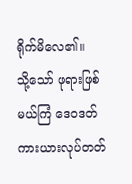ရိုက်မိလေ၏။
သို့သော် ဖုရားဖြစ်မယ်ကြံ ဒေဝဒတ် ကားယားလုပ်တတ်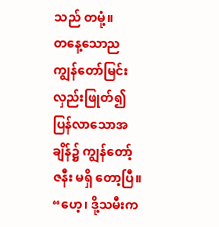သည် တမုံ့။
တနေ့သောည ကျွန်တော်မြင်းလှည်းဖြုတ်၍ ပြန်လာသောအချိန်၌ ကျွန်တော့် ဇနီး မရှိ တော့ပြီ။
“ဟေ့၊ ဒို့သမီးက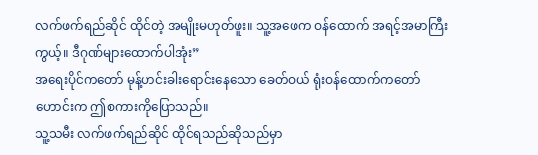လက်ဖက်ရည်ဆိုင် ထိုင်တဲ့ အမျိုးမဟုတ်ဖူး။ သူ့အဖေက ဝန်ထောက် အရင့်အမာကြီးကွယ့်။ ဒီဂုဏ်များထောက်ပါအုံး”
အရေးပိုင်ကတော် မုန့်ဟင်းခါးရောင်းနေသော ခေတ်ဝယ် ရုံးဝန်ထောက်ကတော် ဟောင်းက ဤစကားကိုပြောသည်။
သူ့သမီး လက်ဖက်ရည်ဆိုင် ထိုင်ရသည်ဆိုသည်မှာ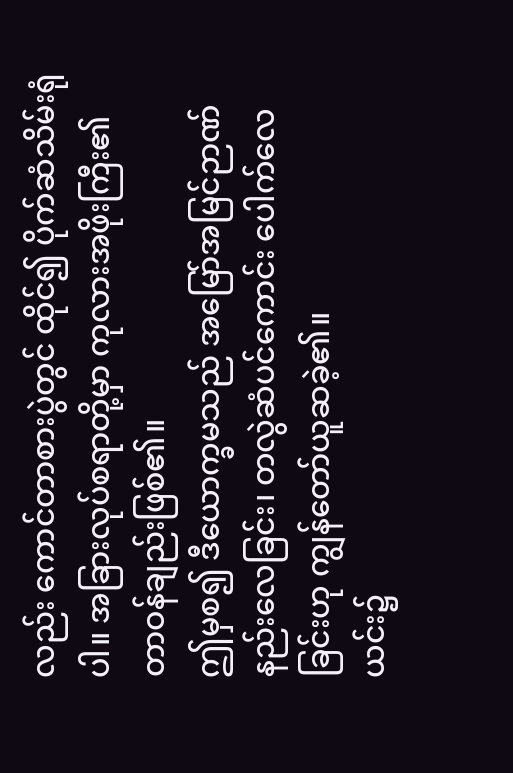လည်း ကောင်တာစားပွဲတွင် ထိုင်၍ ပိုက်ဆံသိမ်းရုံပါ။ အခြားလုပ်စရာတို့မှာ ကုလားအဖိုးကြီး၏ တာဝန်ချည်းဖြစ်၏။
ဤမှစ၍ ဒီယောက္ခမသည် အမြော်အမြင်ဉာဏ် နည်းလေခြင်း၊ တလွဲဆံပင်ကောင်း ပေါက်လေခြင်းဟု ကျွန်တော်ယူဆခဲ့၏။
ယင်း၌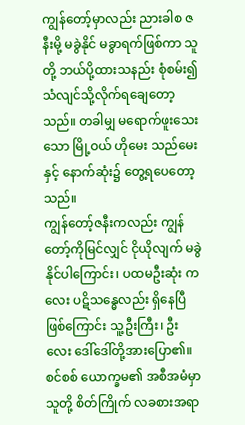ကျွန်တော့်မှာလည်း ညားခါစ ဇနီးမို့ မခွဲနိုင် မခွာရက်ဖြစ်ကာ သူတို့ ဘယ်ပို့ထားသနည်း စုံစမ်း၍ သံလျင်သို့လိုက်ရချေတော့သည်။ တခါမျှ မရောက်ဖူးသေးသော မြို့ဝယ် ဟိုမေး သည်မေးနှင့် နောက်ဆုံး၌ တွေ့ရပေတော့သည်။
ကျွန်တော့်ဇနီးကလည်း ကျွန်တော့်ကိုမြင်လျှင် ငိုယိုလျက် မခွဲနိုင်ပါကြောင်း၊ ပထမဦးဆုံး ကလေး ပဋိသန္ဓေလည်း ရှိနေပြီဖြစ်ကြောင်း သူ့ဦးကြီး၊ ဦးလေး ဒေါ်ဒေါ်တို့အားပြော၏။
စင်စစ် ယောက္ခမ၏ အစီအမံမှာ သူတို့ စိတ်ကြိုက် လခစားအရာ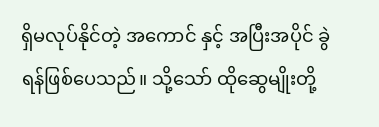ရှိမလုပ်နိုင်တဲ့ အကောင် နှင့် အပြီးအပိုင် ခွဲရန်ဖြစ်ပေသည်။ သို့သော် ထိုဆွေမျိုးတို့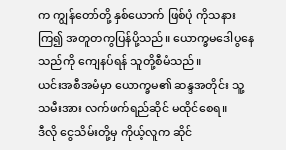က ကျွန်တော်တို့ နှစ်ယောက် ဖြစ်ပုံ ကိုသနားကြ၍ အတူတကွပြန်ပို့သည်။ ယောက္ခမဒေါပွနေသည်ကို ကျေနပ်ရန် သူတို့စီမံသည်။
ယင်းအစီအမံမှာ ယောက္ခမ၏ ဆန္ဒအတိုင်း သူ့သမီးအား လက်ဖက်ရည်ဆိုင် မထိုင်စေရ။
ဒီလို ငွေသိမ်းတို့မှ ကိုယ့်လူက ဆိုင်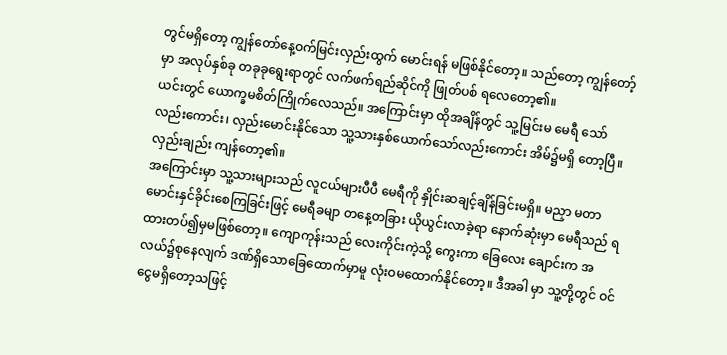တွင်မရှိတော့ ကျွန်တော်နေ့ဝက်မြင်းလှည်းထွက် မောင်းရန် မဖြစ်နိုင်တော့။ သည်တော့ ကျွန်တော့်မှာ အလုပ်နှစ်ခု တခုခုရွေးရာတွင် လက်ဖက်ရည်ဆိုင်ကို ဖြုတ်ပစ် ရလေတော့၏။
ယင်းတွင် ယောက္ခမစိတ်ကြိုက်လေသည်။ အကြောင်းမှာ ထိုအချိန်တွင် သူ့မြင်းမ မေရီ သော်လည်းကောင်း၊ လှည်းမောင်းနိုင်သော သူ့သားနှစ်ယောက်သော်လည်းကောင်း အိမ်၌မရှိ တော့ပြီ။ လှည်းချည်း ကျန်တော့၏။
အကြောင်းမှာ သူ့သားများသည် လူငယ်များပီပီ မေရီကို နှိုင်းဆချင့်ချိန်ခြင်းမရှိ။ မညှာ မတာ မောင်းနှင်ခိုင်းစေကြခြင်းဖြင့် မေရီခမျာ တနေ့တခြား ယိုယွင်းလာခဲ့ရာ နောက်ဆုံးမှာ မေရီသည် ရထားတပ်၍မှမဖြစ်တော့။ ကျောကုန်းသည် လေးကိုင်းကဲ့သို့ ကွေးကာ ခြေလေး ချောင်းက အလယ်၌စုနေလျက် ဒဏ်ရှိသောခြေထောက်မှာမူ လုံးဝမထောက်နိုင်တော့။ ဒီအခါ မှာ သူ့တို့တွင် ဝင်ငွေမရှိတော့သဖြင့်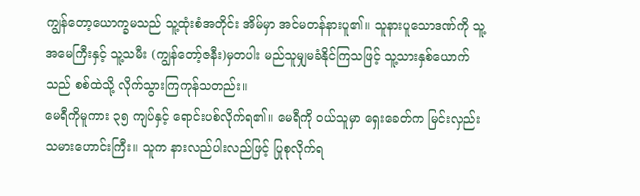ကျွန်တော့ယောက္ခမသည် သူ့ထုံးစံအတိုင်း အိမ်မှာ အင်မတန်နားပူ၏။ သူနားပူသောဒဏ်ကို သူ့အမေကြီးနှင့် သူ့သမီး (ကျွန်တော့်ဇနီး)မှတပါး မည်သူမျှမခံနိုင်ကြသဖြင့် သူ့သားနှစ်ယောက်သည် စစ်ထဲသို့ လိုက်သွားကြကုန်သတည်း။
မေရီကိုမူကား ၃၅ ကျပ်နှင့် ရောင်းပစ်လိုက်ရ၏။ မေရီကို ဝယ်သူမှာ ရှေးခေတ်က မြင်းလှည်းသမားဟောင်းကြီး။ သူက နားလည်ပါးလည်ဖြင့် ပြုစုလိုက်ရ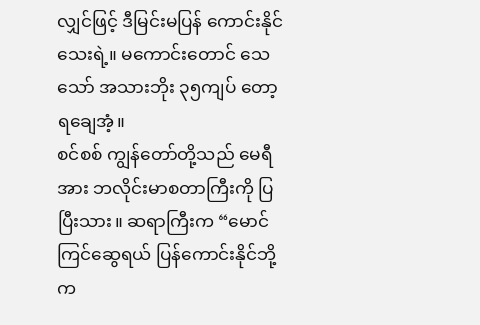လျှင်ဖြင့် ဒီမြင်းမပြန် ကောင်းနိုင်သေးရဲ့။ မကောင်းတောင် သေသော် အသားဘိုး ၃၅ကျပ် တော့ ရချေအံ့။
စင်စစ် ကျွန်တော်တို့သည် မေရီအား ဘလိုင်းမာစတာကြီးကို ပြပြီးသား။ ဆရာကြီးက “မောင်ကြင်ဆွေရယ် ပြန်ကောင်းနိုင်ဘို့က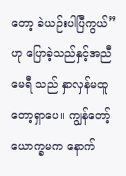တော့ ခဲယဉ်းပါပြီကွယ်” ဟု ပြောခဲ့သည်နှင့်အညီမေရီ သည် နှာလှန်မထူတော့ရှာပေ။ ကျွန်တော့်ယောက္ခမက နောက်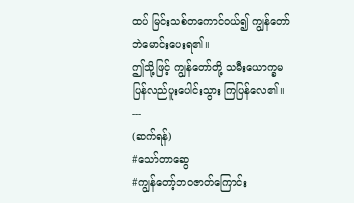ထပ် မြင်းသစ်တကောင်ဝယ်၍ ကျွန်တော်ဘဲမောင်းပေးရ၏။
ဤသို့ဖြင့် ကျွန်တော်တို့ သမီးယောက္ခမ ပြန်လည်ပူးပေါင်းသွား ကြပြန်လေ၏။
---
(ဆက်ရန်)
#သော်တာဆွေ
#ကျွန်တော့်ဘဝဇာတ်ကြောင်း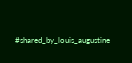#shared_by_louis_augustine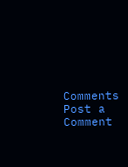Comments
Post a Comment